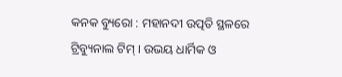କନକ ବ୍ୟୁରୋ : ମହାନଦୀ ଉତ୍ପତି ସ୍ଥଳରେ ଟ୍ରିବ୍ୟୁନାଲ ଟିମ୍ । ଉଭୟ ଧାର୍ମିକ ଓ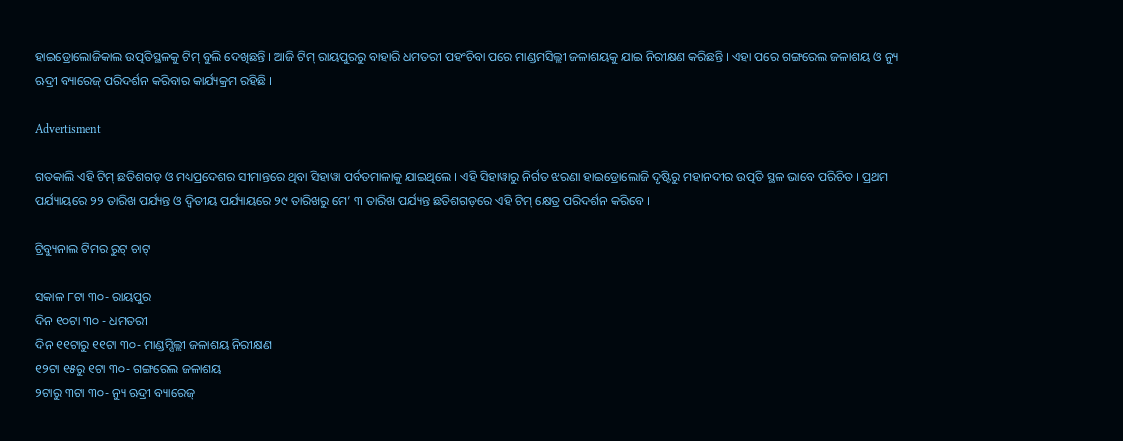ହାଇଡ୍ରୋଲୋଜିକାଲ ଉତ୍ପତିସ୍ଥଳକୁ ଟିମ୍ ବୁଲି ଦେଖିଛନ୍ତି । ଆଜି ଟିମ୍ ରାୟପୁରରୁ ବାହାରି ଧମତରୀ ପହଂଚିବା ପରେ ମାଣ୍ଡମସିଲ୍ଲୀ ଜଳାଶୟକୁ ଯାଇ ନିରୀକ୍ଷଣ କରିଛନ୍ତି । ଏହା ପରେ ଗଙ୍ଗରେଲ ଜଳାଶୟ ଓ ନ୍ୟୁ ଋଦ୍ରୀ ବ୍ୟାରେଜ୍ ପରିଦର୍ଶନ କରିବାର କାର୍ଯ୍ୟକ୍ରମ ରହିଛି ।

Advertisment

ଗତକାଲି ଏହି ଟିମ୍ ଛତିଶଗଡ଼ ଓ ମଧ୍ୟପ୍ରଦେଶର ସୀମାନ୍ତରେ ଥିବା ସିହାୱା ପର୍ବତମାଳାକୁ ଯାଇଥିଲେ । ଏହି ସିହାୱାରୁ ନିର୍ଗତ ଝରଣା ହାଇଡ୍ରୋଲୋଜି ଦୃଷ୍ଟିରୁ ମହାନଦୀର ଉତ୍ପତି ସ୍ଥଳ ଭାବେ ପରିଚିତ । ପ୍ରଥମ ପର୍ଯ୍ୟାୟରେ ୨୨ ତାରିଖ ପର୍ଯ୍ୟନ୍ତ ଓ ଦ୍ୱିତୀୟ ପର୍ଯ୍ୟାୟରେ ୨୯ ତାରିଖରୁ ମେ’ ୩ ତାରିଖ ପର୍ଯ୍ୟନ୍ତ ଛତିଶଗଡ଼ରେ ଏହି ଟିମ୍ କ୍ଷେତ୍ର ପରିଦର୍ଶନ କରିବେ ।

ଟ୍ରିବ୍ୟୁନାଲ ଟିମର ରୁଟ୍ ଚାଟ୍

ସକାଳ ୮ଟା ୩୦- ରାୟପୁର
ଦିନ ୧୦ଟା ୩୦ - ଧମତରୀ
ଦିନ ୧୧ଟାରୁ ୧୧ଟା ୩୦- ମାଣ୍ଡମ୍ସିଲ୍ଲୀ ଜଳାଶୟ ନିରୀକ୍ଷଣ
୧୨ଟା ୧୫ରୁ ୧ଟା ୩୦- ଗଙ୍ଗରେଲ ଜଳାଶୟ
୨ଟାରୁ ୩ଟା ୩୦- ନ୍ୟୁ ଋଦ୍ରୀ ବ୍ୟାରେଜ୍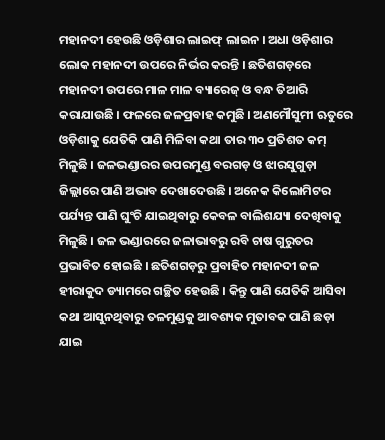ମହାନଦୀ ହେଉଛି ଓଡ଼ିଶାର ଲାଇଫ୍ ଲାଇନ । ଅଧା ଓଡ଼ିଶାର ଲୋକ ମହାନଦୀ ଉପରେ ନିର୍ଭର କରନ୍ତି । ଛତିଶଗଡ଼ରେ ମହାନଦୀ ଉପରେ ମାଳ ମାଳ ବ୍ୟାରେଜ୍ ଓ ବନ୍ଧ ତିଆରି କରାଯାଉଛି । ଫଳରେ ଜଳପ୍ରବାହ କମୁଛି । ଅଣମୌସୁମୀ ଋତୁରେ ଓଡ଼ିଶାକୁ ଯେତିକି ପାଣି ମିଳିବା କଥା ତାର ୩୦ ପ୍ରତିଶତ କମ୍ ମିଳୁଛି । ଜଳଭଣ୍ଡାରର ଉପରମୁଣ୍ଡ ବରଗଡ଼ ଓ ଝାରସୁଗୁଡ଼ା ଜିଲ୍ଲାରେ ପାଣି ଅଭାବ ଦେଖାଦେଉଛି । ଅନେକ କିଲୋମିଟର ପର୍ଯ୍ୟନ୍ତ ପାଣି ଘୁଂଚି ଯାଇଥିବାରୁ କେବଳ ବାଲିଶଯ୍ୟା ଦେଖିବାକୁ ମିଳୁଛି । ଜଳ ଭଣ୍ଡାରରେ ଜଳାଭାବରୁ ରବି ଚାଷ ଗୁରୁତର ପ୍ରଭାବିତ ହୋଇଛି । ଛତିଶଗଡ଼ରୁ ପ୍ରବାହିତ ମହାନଦୀ ଜଳ ହୀରାକୁଦ ଡ୍ୟାମରେ ଗଚ୍ଛିତ ହେଉଛି । କିନ୍ତୁ ପାଣି ଯେତିକି ଆସିବା କଥା ଆସୁନଥିବାରୁ ତଳମୁଣ୍ଡକୁ ଆବଶ୍ୟକ ମୁତାବକ ପାଣି ଛଡ଼ା ଯାଇ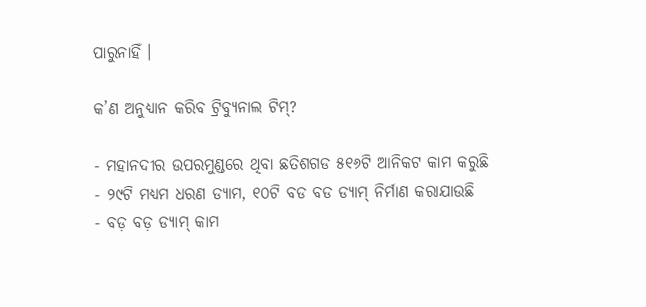ପାରୁନାହିଁ ।

କ’ଣ ଅନୁଧ୍ୟାନ କରିବ ଟ୍ରିବ୍ୟୁନାଲ ଟିମ୍?

- ମହାନଦୀର ଉପରମୁଣ୍ଡରେ ଥିବା ଛତିଶଗଡ ୫୧୬ଟି ଆନିକଟ କାମ କରୁଛି
- ୨୯ଟି ମଧ୍ୟମ ଧରଣ ଡ୍ୟାମ, ୧୦ଟି ବଡ ବଡ ଡ୍ୟାମ୍ ନିର୍ମାଣ କରାଯାଉଛି
- ବଡ଼ ବଡ଼ ଡ୍ୟାମ୍ କାମ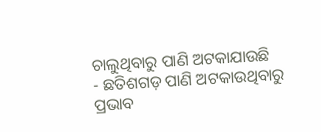ଚାଲୁଥିବାରୁ ପାଣି ଅଟକାଯାଉଛି
- ଛତିଶଗଡ଼ ପାଣି ଅଟକାଉଥିବାରୁ ପ୍ରଭାବ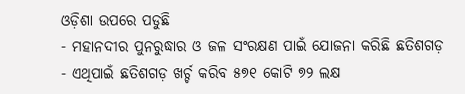ଓଡ଼ିଶା ଉପରେ ପଡୁଛି
- ମହାନଦୀର ପୁନରୁଦ୍ଧାର ଓ ଜଳ ସଂରକ୍ଷଣ ପାଇଁ ଯୋଜନା କରିଛି ଛତିଶଗଡ଼
- ଏଥିପାଇଁ ଛତିଶଗଡ଼ ଖର୍ଚ୍ଚ କରିବ ୫୭୧ କୋଟି ୭୨ ଲକ୍ଷ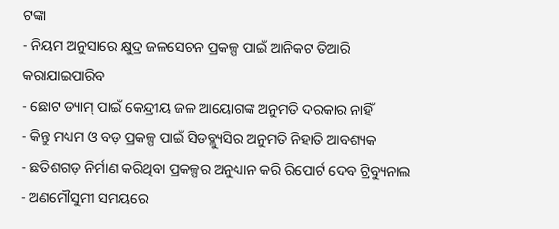ଟଙ୍କା
- ନିୟମ ଅନୁସାରେ କ୍ଷୁଦ୍ର ଜଳସେଚନ ପ୍ରକଳ୍ପ ପାଇଁ ଆନିକଟ ତିଆରି କରାଯାଇପାରିବ
- ଛୋଟ ଡ୍ୟାମ୍ ପାଇଁ କେନ୍ଦ୍ରୀୟ ଜଳ ଆୟୋଗଙ୍କ ଅନୁମତି ଦରକାର ନାହିଁ
- କିନ୍ତୁ ମଧ୍ୟମ ଓ ବଡ଼ ପ୍ରକଳ୍ପ ପାଇଁ ସିଡବ୍ଲ୍ୟୁସିର ଅନୁମତି ନିହାତି ଆବଶ୍ୟକ
- ଛତିଶଗଡ଼ ନିର୍ମାଣ କରିଥିବା ପ୍ରକଳ୍ପର ଅନୁଧ୍ୟାନ କରି ରିପୋର୍ଟ ଦେବ ଟ୍ରିବ୍ୟୁନାଲ
- ଅଣମୌସୁମୀ ସମୟରେ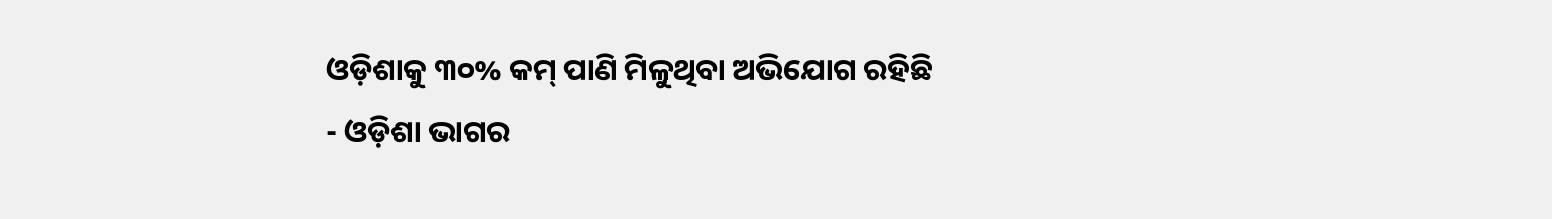ଓଡ଼ିଶାକୁ ୩୦% କମ୍ ପାଣି ମିଳୁଥିବା ଅଭିଯୋଗ ରହିଛି
- ଓଡ଼ିଶା ଭାଗର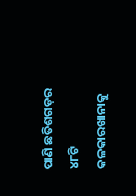ପାଣି ଛତିଶଗଡ଼ର ୪୮ଟି କଳକାରଖାନାକୁ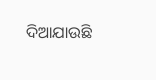ଦିଆଯାଉଛି